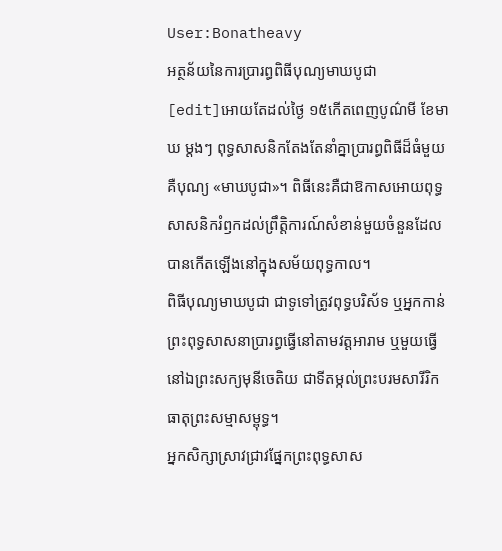User:Bonatheavy
អត្ថន័យនៃការប្រារព្ធពិធីបុណ្យមាឃបូជា
[edit]អោយតែដល់ថ្ងៃ ១៥កើតពេញបូណ៌មី ខែមាឃ ម្ដងៗ ពុទ្ធសាសនិកតែងតែនាំគ្នាប្រារព្ធពិធីដ៏ធំមួយគឺបុណ្យ «មាឃបូជា»។ ពិធីនេះគឺជាឱកាសអោយពុទ្ធសាសនិករំឭកដល់ព្រឹត្តិការណ៍សំខាន់មួយចំនួនដែលបានកើតឡើងនៅក្នុងសម័យពុទ្ធកាល។
ពិធីបុណ្យមាឃបូជា ជាទូទៅត្រូវពុទ្ធបរិស័ទ ឬអ្នកកាន់ព្រះពុទ្ធសាសនាប្រារព្ធធ្វើនៅតាមវត្តអារាម ឬមួយធ្វើនៅឯព្រះសក្យមុនីចេតិយ ជាទីតម្កល់ព្រះបរមសារីរិកធាតុព្រះសម្មាសម្ពុទ្ធ។
អ្នកសិក្សាស្រាវជ្រាវផ្នែកព្រះពុទ្ធសាស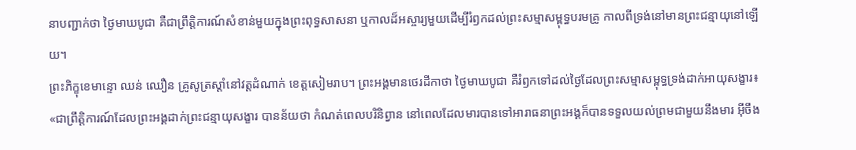នាបញ្ជាក់ថា ថ្ងៃមាឃបូជា គឺជាព្រឹត្តិការណ៍សំខាន់មួយក្នុងព្រះពុទ្ធសាសនា ឬកាលដ៏អស្ចារ្យមួយដើម្បីរំឭកដល់ព្រះសម្មាសម្ពុទ្ធបរមគ្រូ កាលពីទ្រង់នៅមានព្រះជន្មាយុនៅឡើយ។
ព្រះភិក្ខុខេមាន្ទោ ឈន់ ឈឿន គ្រូសូត្រស្ដាំនៅវត្តដំណាក់ ខេត្តសៀមរាប។ ព្រះអង្គមានថេរដីកាថា ថ្ងៃមាឃបូជា គឺរំឭកទៅដល់ថ្ងៃដែលព្រះសម្មាសម្ពុទ្ធទ្រង់ដាក់អាយុសង្ខារ៖ «ជាព្រឹត្តិការណ៍ដែលព្រះអង្គដាក់ព្រះជន្មាយុសង្ខារ បានន័យថា កំណត់ពេលបរិនិព្វាន នៅពេលដែលមារបានទៅអារាធនាព្រះអង្គក៏បានទទួលយល់ព្រមជាមួយនឹងមារ អ៊ីចឹង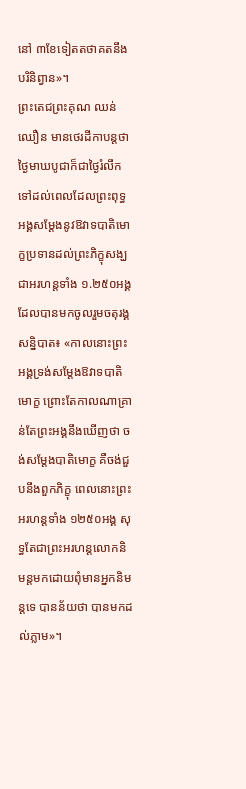នៅ ៣ខែទៀតតថាគតនឹងបរិនិព្វាន»។
ព្រះតេជព្រះគុណ ឈន់ ឈឿន មានថេរដីកាបន្តថា ថ្ងៃមាឃបូជាក៏ជាថ្ងៃរំលឹកទៅដល់ពេលដែលព្រះពុទ្ធអង្គសម្ដែងនូវឱវាទបាតិមោក្ខប្រទានដល់ព្រះភិក្ខុសង្ឃជាអរហន្តទាំង ១.២៥០អង្គ ដែលបានមកចូលរួមចតុរង្គសន្និបាត៖ «កាលនោះព្រះអង្គទ្រង់សម្ដែងឱវាទបាតិមោក្ខ ព្រោះតែកាលណាគ្រាន់តែព្រះអង្គនឹងឃើញថា ចង់សម្ដែងបាតិមោក្ខ គឺចង់ជួបនឹងពួកភិក្ខុ ពេលនោះព្រះអរហន្តទាំង ១២៥០អង្គ សុទ្ធតែជាព្រះអរហន្តលោកនិមន្តមកដោយពុំមានអ្នកនិមន្តទេ បានន័យថា បានមកដល់ភ្លាម»។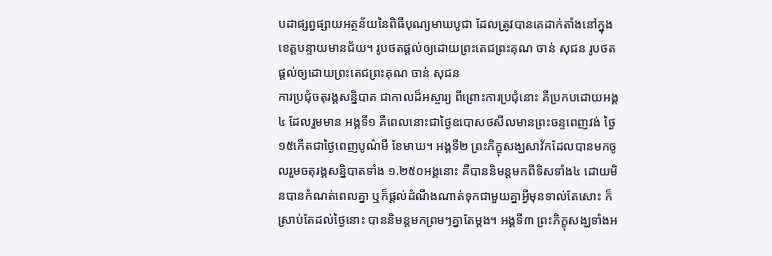បដាផ្សព្វផ្សាយអត្ថន័យនៃពិធីបុណ្យមាឃបូជា ដែលត្រូវបានគេដាក់តាំងនៅក្នុងខេត្តបន្ទាយមានជ័យ។ រូបថតផ្ដល់ឲ្យដោយព្រះតេជព្រះគុណ ចាន់ សុជន រូបថតផ្ដល់ឲ្យដោយព្រះតេជព្រះគុណ ចាន់ សុជន
ការប្រជុំចតុរង្គសន្និបាត ជាកាលដ៏អស្ចារ្យ ពីព្រោះការប្រជុំនោះ គឺប្រកបដោយអង្គ៤ ដែលរួមមាន អង្គទី១ គឺពេលនោះជាថ្ងៃឧបោសថសីលមានព្រះចន្ទពេញវង់ ថ្ងៃ ១៥កើតជាថ្ងៃពេញបូណ៌មី ខែមាឃ។ អង្គទី២ ព្រះភិក្ខុសង្ឃសាវ័កដែលបានមកចូលរួមចតុរង្គសន្និបាតទាំង ១.២៥០អង្គនោះ គឺបាននិមន្តមកពីទិសទាំង៤ ដោយមិនបានកំណត់ពេលគ្នា ឬក៏ផ្ដល់ដំណឹងណាត់ទុកជាមួយគ្នាអ្វីមុនទាល់តែសោះ ក៏ស្រាប់តែដល់ថ្ងៃនោះ បាននិមន្តមកព្រមៗគ្នាតែម្ដង។ អង្គទី៣ ព្រះភិក្ខុសង្ឃទាំងអ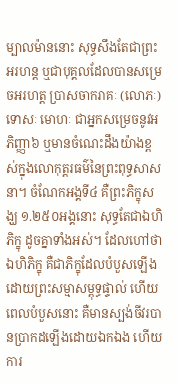ម្បាលម៉ាននោះ សុទ្ធសឹងតែជាព្រះអរហន្ត ឬជាបុគ្គលដែលបានសម្រេចអរហត្ត ប្រាសចាករាគៈ (លោភៈ) ទោសៈ មោហៈ ជាអ្នកសម្រេចនូវអភិញ្ញា៦ ឬមានចំណេះដឹងយ៉ាងខ្ពស់ក្នុងលោកុត្តរធម៌នៃព្រះពុទ្ធសាសនា។ ចំណែកអង្គទី៤ គឺព្រះភិក្ខុសង្ឃ ១.២៥០អង្គនោះ សុទ្ធតែជាឯហិភិក្ខុ ដូចគ្នាទាំងអស់។ ដែលហៅថា ឯហិភិក្ខុ គឺជាភិក្ខុដែលបំបួសឡើងដោយព្រះសម្មាសម្ពុទ្ធផ្ទាល់ ហើយពេលបំបួសនោះ គឺមានស្បង់ចីវរបានប្រាកដឡើងដោយឯកឯង ហើយការ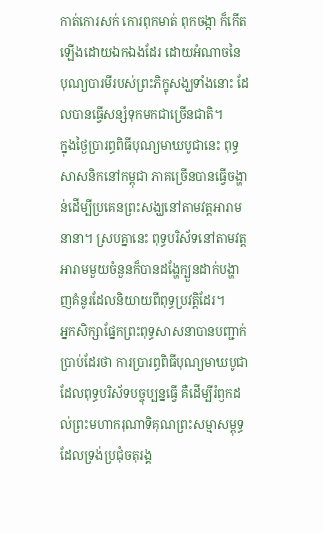កាត់កោរសក់ កោរពុកមាត់ ពុកចង្កា ក៏កើតឡើងដោយឯកឯងដែរ ដោយអំណាចនៃបុណ្យបារមីរបស់ព្រះភិក្ខុសង្ឃទាំងនោះ ដែលបានធ្វើសន្សំទុកមកជាច្រើនជាតិ។
ក្នុងថ្ងៃប្រារព្ធពិធីបុណ្យមាឃបូជានេះ ពុទ្ធសាសនិកនៅកម្ពុជា ភាគច្រើនបានធ្វើចង្ហាន់ដើម្បីប្រគេនព្រះសង្ឃនៅតាមវត្តអារាមនានា។ ស្របគ្នានេះ ពុទ្ធបរិស័ទនៅតាមវត្តអារាមមួយចំនួនក៏បានដង្ហែក្បួនដាក់បង្ហាញគំនូរដែលនិយាយពីពុទ្ធប្រវត្តិដែរ។
អ្នកសិក្សាផ្នែកព្រះពុទ្ធសាសនាបានបញ្ជាក់ប្រាប់ដែរថា ការប្រារព្ធពិធីបុណ្យមាឃបូជា ដែលពុទ្ធបរិស័ទបច្ចុប្បន្នធ្វើ គឺដើម្បីរំឭកដល់ព្រះមហាករុណាទិគុណព្រះសម្មាសម្ពុទ្ធ ដែលទ្រង់ប្រជុំចតុរង្គ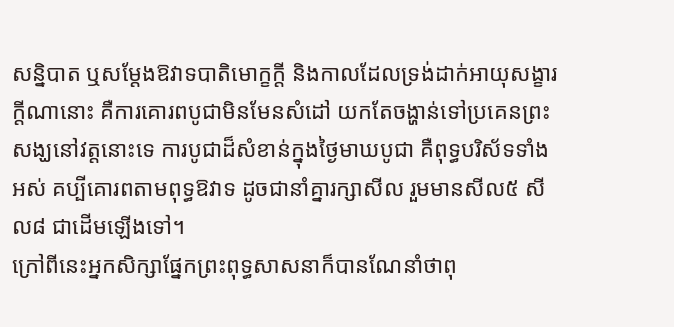សន្និបាត ឬសម្ដែងឱវាទបាតិមោក្ខក្តី និងកាលដែលទ្រង់ដាក់អាយុសង្ខារក្តីណានោះ គឺការគោរពបូជាមិនមែនសំដៅ យកតែចង្ហាន់ទៅប្រគេនព្រះសង្ឃនៅវត្តនោះទេ ការបូជាដ៏សំខាន់ក្នុងថ្ងៃមាឃបូជា គឺពុទ្ធបរិស័ទទាំងអស់ គប្បីគោរពតាមពុទ្ធឱវាទ ដូចជានាំគ្នារក្សាសីល រួមមានសីល៥ សីល៨ ជាដើមឡើងទៅ។
ក្រៅពីនេះអ្នកសិក្សាផ្នែកព្រះពុទ្ធសាសនាក៏បានណែនាំថាពុ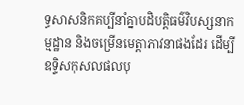ទ្ធសាសនិកគប្បីនាំគ្នាបដិបត្តិធម៌វិបស្សនាកម្មដ្ឋាន និងចម្រើនមេត្តាភាវនាផងដែរ ដើម្បីឧទ្ទិសកុសលផលបុ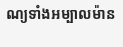ណ្យទាំងអម្បាលម៉ាន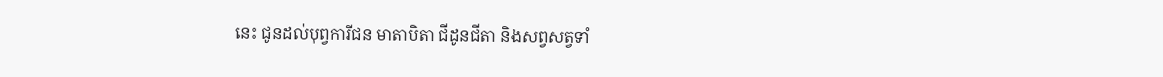នេះ ជូនដល់បុព្វការីជន មាតាបិតា ជីដូនជីតា និងសព្វសត្វទាំ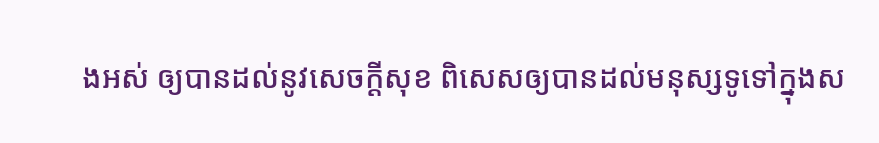ងអស់ ឲ្យបានដល់នូវសេចក្តីសុខ ពិសេសឲ្យបានដល់មនុស្សទូទៅក្នុងស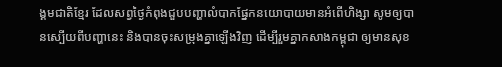ង្គមជាតិខ្មែរ ដែលសព្វថ្ងៃកំពុងជួបបញ្ហាលំបាកផ្នែកនយោបាយមានអំពើហិង្សា សូមឲ្យបានស្បើយពីបញ្ហានេះ និងបានចុះសម្រុងគ្នាឡើងវិញ ដើម្បីរួមគ្នាកសាងកម្ពុជា ឲ្យមានសុខ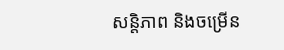សន្តិភាព និងចម្រើន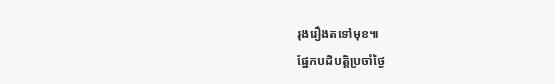រុងរឿងតទៅមុខ៕
ផ្នែកបដិបតិ្តប្រចាំថ្ងៃ